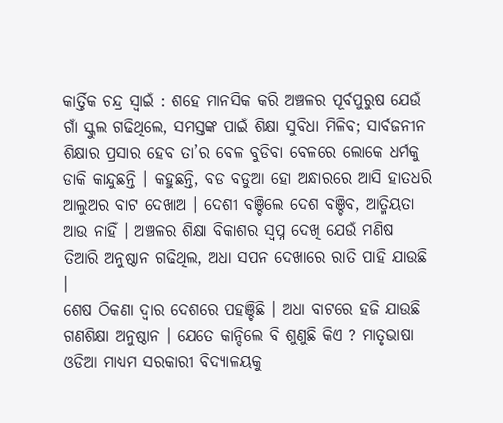କାର୍ତ୍ତିକ ଚନ୍ଦ୍ର ସ୍ୱାଇଁ : ଶହେ ମାନସିକ କରି ଅଞ୍ଚଳର ପୂର୍ବପୁରୁଷ ଯେଉଁ ଗାଁ ସ୍କୁଲ ଗଢିଥିଲେ, ସମସ୍ତଙ୍କ ପାଇଁ ଶିକ୍ଷା ସୁବିଧା ମିଳିବ; ସାର୍ବଜନୀନ ଶିକ୍ଷାର ପ୍ରସାର ହେବ ତା’ର ବେଳ ବୁଡିବା ବେଳରେ ଲୋକେ ଧର୍ମକୁ ଡାକି କାନ୍ଦୁଛନ୍ତି । କହୁଛନ୍ତି, ବଡ ବଡୁଆ ହୋ ଅନ୍ଧାରରେ ଆସି ହାତଧରି ଆଲୁଅର ବାଟ ଦେଖାଅ । ଦେଶୀ ବଞ୍ଚିଲେ ଦେଶ ବଞ୍ଚିବ, ଆତ୍ମିୟତା ଆଉ ନାହିଁ । ଅଞ୍ଚଳର ଶିକ୍ଷା ବିକାଶର ସ୍ୱପ୍ନ ଦେଖି ଯେଉଁ ମଣିଷ ତିଆରି ଅନୁଷ୍ଠାନ ଗଢିଥିଲ, ଅଧା ସପନ ଦେଖାରେ ରାତି ପାହି ଯାଉଛି ।
ଶେଷ ଠିକଣା ଦ୍ୱାର ଦେଶରେ ପହଞ୍ଚିଛି । ଅଧା ବାଟରେ ହଜି ଯାଉଛି ଗଣଶିକ୍ଷା ଅନୁଷ୍ଠାନ । ଯେତେ କାନ୍ଦିଲେ ବି ଶୁଣୁଛି କିଏ ? ମାତୃଭାଷା ଓଡିଆ ମାଧ୍ୟମ ସରକାରୀ ବିଦ୍ୟାଳୟକୁ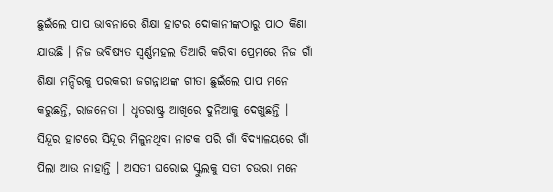ଛୁଇଁଲେ ପାପ ଭାବନାରେ ଶିକ୍ଷା ହାଟର ଦୋକାନୀଙ୍କଠାରୁ ପାଠ କିଣା ଯାଉଛି । ନିଜ ଭବିଷ୍ୟତ ସ୍ୱର୍ଣ୍ଣମହଲ ତିଆରି କରିବା ପ୍ରେମରେ ନିଜ ଗାଁ ଶିକ୍ଷା ମନ୍ଦିରକୁ ପରକରୀ ଜଗନ୍ନାଥଙ୍କ ଗୀତା ଛୁଇଁଲେ ପାପ ମନେ କରୁଛନ୍ତି, ରାଜନେତା । ଧୃତରାଷ୍ଟ୍ର ଆଖିରେ ଦୁନିଆକୁ ଦେଖୁଛନ୍ତି । ସିନ୍ଦୂର ହାଟରେ ସିନ୍ଦୂର ମିଳୁନଥିବା ନାଟକ ପରି ଗାଁ ବିଦ୍ୟାଳୟରେ ଗାଁ ପିଲା ଆଉ ନାହାନ୍ତି । ଅସତୀ ଘରୋଇ ସ୍କୁଲକୁ ସତୀ ଚଉରା ମନେ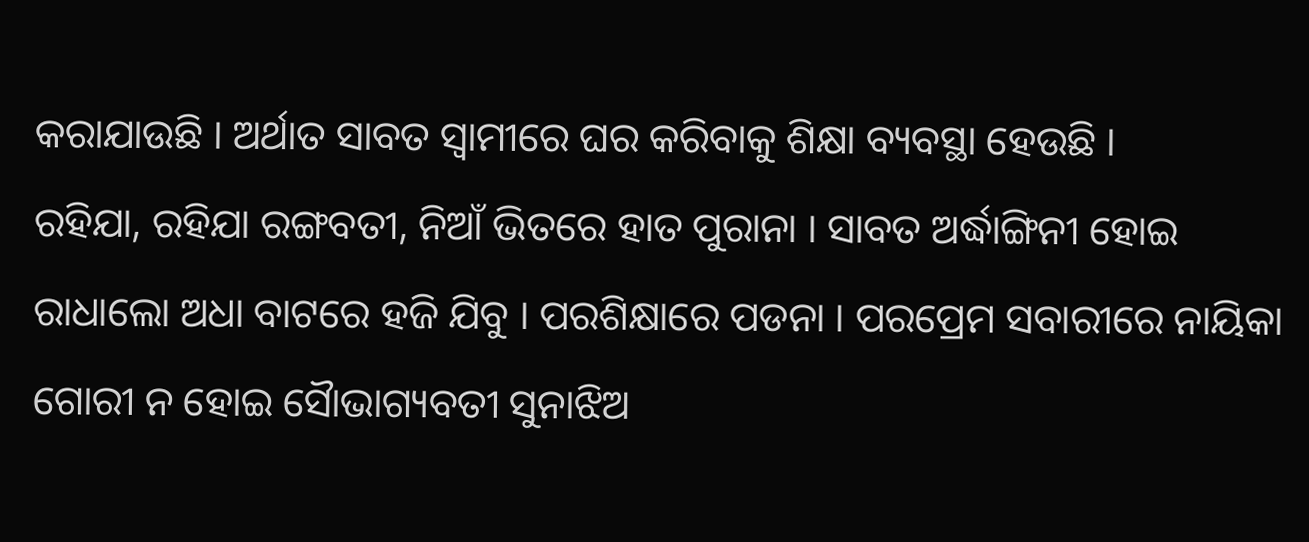କରାଯାଉଛି । ଅର୍ଥାତ ସାବତ ସ୍ୱାମୀରେ ଘର କରିବାକୁ ଶିକ୍ଷା ବ୍ୟବସ୍ଥା ହେଉଛି ।
ରହିଯା, ରହିଯା ରଙ୍ଗବତୀ, ନିଆଁ ଭିତରେ ହାତ ପୁରାନା । ସାବତ ଅର୍ଦ୍ଧାଙ୍ଗିନୀ ହୋଇ ରାଧାଲୋ ଅଧା ବାଟରେ ହଜି ଯିବୁ । ପରଶିକ୍ଷାରେ ପଡନା । ପରପ୍ରେମ ସବାରୀରେ ନାୟିକା ଗୋରୀ ନ ହୋଇ ସୈାଭାଗ୍ୟବତୀ ସୁନାଝିଅ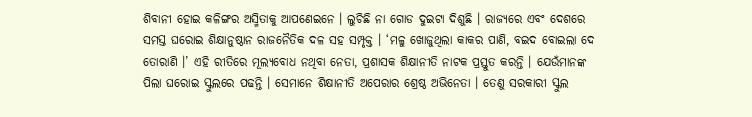ଶିବାନୀ ହୋଇ କଳିଙ୍ଗର ଅସ୍ମିତାକୁ ଆପଣେଇନେ । ଲୁଚିଛି ନା ଗୋଡ ଦୁଇଟା ଦିଶୁଛି । ରାଜ୍ୟରେ ଏବଂ ଦେଶରେ ସମସ୍ତ ଘରୋଇ ଶିକ୍ଷାନୁଷ୍ଠାନ ରାଜନୈତିକ ଦଳ ସହ ସମ୍ପୃକ୍ତ । ‘ମଳୁ ଖୋଜୁଥିଲା କାକର ପାଣି, ବଇଦ ବୋଇଲା ଦେ ତୋରାଣି ।’ ଏହି ରୀତିରେ ମୂଲ୍ୟବୋଧ ନଥିବା ନେତା, ପ୍ରଶାସକ ଶିକ୍ଷାନୀତି ନାଟକ ପ୍ରସ୍ତୁତ କରନ୍ତି । ଯେଉଁମାନଙ୍କ ପିଲା ଘରୋଇ ସ୍କୁଲରେ ପଢନ୍ତି । ସେମାନେ ଶିକ୍ଷାନୀତି ଅପେରାର ଶ୍ରେଷ୍ଠ ଅଭିନେତା । ତେଣୁ ସରକାରୀ ସ୍କୁଲ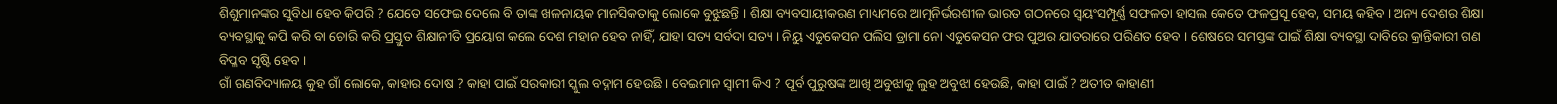ଶିଶୁମାନଙ୍କର ସୁବିଧା ହେବ କିପରି ? ଯେତେ ସଫେଇ ଦେଲେ ବି ତାଙ୍କ ଖଳନାୟକ ମାନସିକତାକୁ ଲୋକେ ବୁଝୁଛନ୍ତି । ଶିକ୍ଷା ବ୍ୟବସାୟୀକରଣ ମାଧ୍ୟମରେ ଆତ୍ମନିର୍ଭରଶୀଳ ଭାରତ ଗଠନରେ ସ୍ୱୟଂସମ୍ପୂର୍ଣ୍ଣ ସଫଳତା ହାସଲ କେତେ ଫଳପ୍ରସୂ ହେବ, ସମୟ କହିବ । ଅନ୍ୟ ଦେଶର ଶିକ୍ଷା ବ୍ୟବସ୍ଥାକୁ କପି କରି ବା ଚୋରି କରି ପ୍ରସ୍ତୁତ ଶିକ୍ଷାନୀତି ପ୍ରୟୋଗ କଲେ ଦେଶ ମହାନ ହେବ ନାହିଁ, ଯାହା ସତ୍ୟ ସର୍ବଦା ସତ୍ୟ । ନିୟୁ ଏଡୁକେସନ ପଲିସ ଡ୍ରାମା ନୋ ଏଡୁକେସନ ଫର ପୁଅର ଯାତରାରେ ପରିଣତ ହେବ । ଶେଷରେ ସମସ୍ତଙ୍କ ପାଇଁ ଶିକ୍ଷା ବ୍ୟବସ୍ଥା ଦାବିରେ କ୍ରାନ୍ତିକାରୀ ଗଣ ବିପ୍ଳବ ସୃଷ୍ଟି ହେବ ।
ଗାଁ ଗଣବିଦ୍ୟାଳୟ କୁହ ଗାଁ ଲୋକେ, କାହାର ଦୋଷ ? କାହା ପାଇଁ ସରକାରୀ ସ୍କୁଲ ବଦ୍ନାମ ହେଉଛି । ବେଇମାନ ସ୍ୱାମୀ କିଏ ? ପୂର୍ବ ପୁରୁଷଙ୍କ ଆଖି ଅବୁଝାକୁ ଲୁହ ଅବୁଝା ହେଉଛି, କାହା ପାଇଁ ? ଅତୀତ କାହାଣୀ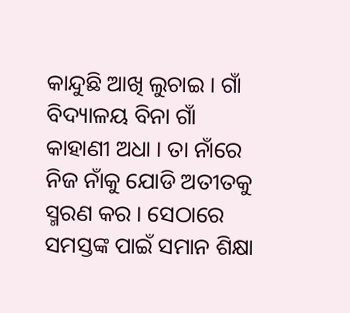କାନ୍ଦୁଛି ଆଖି ଲୁଚାଇ । ଗାଁ ବିଦ୍ୟାଳୟ ବିନା ଗାଁ କାହାଣୀ ଅଧା । ତା ନାଁରେ ନିଜ ନାଁକୁ ଯୋଡି ଅତୀତକୁ ସ୍ମରଣ କର । ସେଠାରେ ସମସ୍ତଙ୍କ ପାଇଁ ସମାନ ଶିକ୍ଷା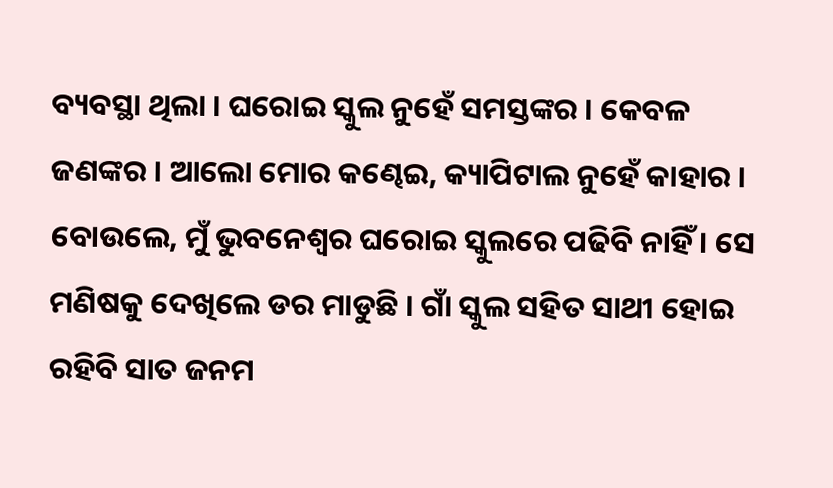ବ୍ୟବସ୍ଥା ଥିଲା । ଘରୋଇ ସ୍କୁଲ ନୁହେଁ ସମସ୍ତଙ୍କର । କେବଳ ଜଣଙ୍କର । ଆଲୋ ମୋର କଣ୍ଢେଇ, କ୍ୟାପିଟାଲ ନୁହେଁ କାହାର । ବୋଉଲେ, ମୁଁ ଭୁବନେଶ୍ୱର ଘରୋଇ ସ୍କୁଲରେ ପଢିବି ନାହିଁ । ସେ ମଣିଷକୁ ଦେଖିଲେ ଡର ମାଡୁଛି । ଗାଁ ସ୍କୁଲ ସହିତ ସାଥୀ ହୋଇ ରହିବି ସାତ ଜନମ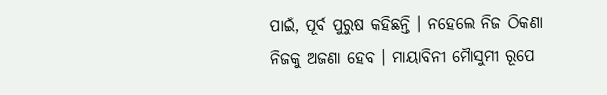ପାଇଁ, ପୂର୍ବ ପୁରୁଷ କହିଛନ୍ତି । ନହେଲେ ନିଜ ଠିକଣା ନିଜକୁ ଅଜଣା ହେବ । ମାୟାବିନୀ ମୈାସୁମୀ ରୂପେ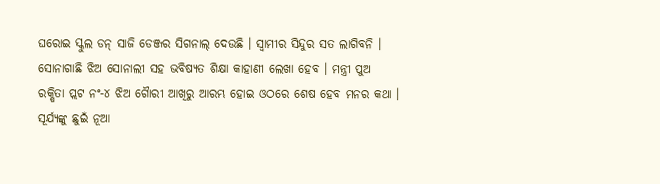ଘରୋଇ ସ୍କୁଲ ଡନ୍ ସାଜି ଡେଞ୍ଜର ସିଗନାଲ୍ ଦେଉଛି । ସ୍ୱାମୀର ସିନ୍ଦୁର ସତ ଲାଗିବନି । ସୋନାଗାଛି ଝିଅ ସୋନାଲୀ ସହ ଭବିଷ୍ୟତ ଶିକ୍ଷା କାହାଣୀ ଲେଖା ହେବ । ମନ୍ତ୍ରୀ ପୁଅ ରକ୍ଷିତା ପ୍ଲଟ ନଂ-୪ ଝିଅ ଗୈାରୀ ଆଖିରୁ ଆରମ୍ଭ ହୋଇ ଓଠରେ ଶେଷ ହେବ ମନର କଥା । ସୂର୍ଯ୍ୟଙ୍କୁ ଛୁଇଁ ନୂଆ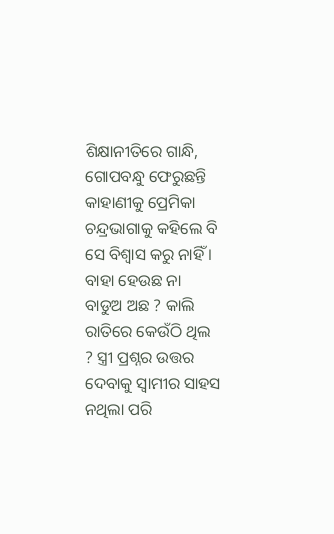ଶିକ୍ଷାନୀତିରେ ଗାନ୍ଧି, ଗୋପବନ୍ଧୁ ଫେରୁଛନ୍ତି କାହାଣୀକୁ ପ୍ରେମିକା ଚନ୍ଦ୍ରଭାଗାକୁ କହିଲେ ବି ସେ ବିଶ୍ୱାସ କରୁ ନାହିଁ ।
ବାହା ହେଉଛ ନା ବାଡୁଅ ଅଛ ? କାଲି ରାତିରେ କେଉଁଠି ଥିଲ ? ସ୍ତ୍ରୀ ପ୍ରଶ୍ନର ଉତ୍ତର ଦେବାକୁ ସ୍ୱାମୀର ସାହସ ନଥିଲା ପରି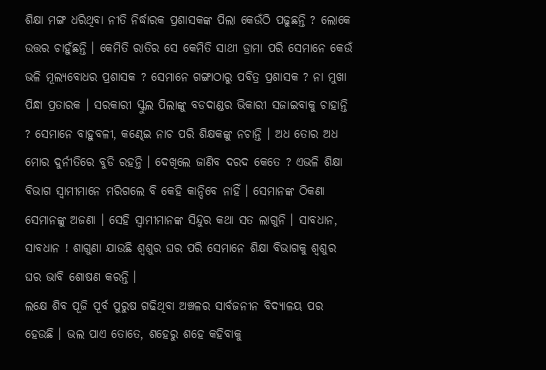ଶିକ୍ଷା ମଙ୍ଗ ଧରିଥିବା ନୀତି ନିର୍ଦ୍ଧାରକ ପ୍ରଶାସକଙ୍କ ପିଲା କେଉଁଠି ପଢୁଛନ୍ତି ? ଲୋକେ ଉତ୍ତର ଚାହୁଁଛନ୍ତି । କେମିତି ରାତିର ସେ କେମିତି ସାଥୀ ଡ୍ରାମା ପରି ସେମାନେ କେଉଁ ଭଳି ମୂଲ୍ୟବୋଧର ପ୍ରଶାସକ ? ସେମାନେ ଗଙ୍ଗାଠାରୁ ପବିତ୍ର ପ୍ରଶାସକ ? ନା ମୁଖା ପିନ୍ଧା ପ୍ରତାରକ । ସରକାରୀ ସ୍କୁଲ ପିଲାଙ୍କୁ ବଡଦାଣ୍ଡର ଭିକାରୀ ସଜାଇବାକୁ ଚାହାନ୍ତି ? ସେମାନେ ବାହୁବଳୀ, କଣ୍ଢେଇ ନାଚ ପରି ଶିକ୍ଷକଙ୍କୁ ନଚାନ୍ତି । ଅଧ ତୋର ଅଧ ମୋର ଦୁର୍ନୀତିରେ ବୁଡି ରହନ୍ତି । ଦେଖିଲେ ଜାଣିବ ଦରଦ କେତେ ? ଏଭଳି ଶିକ୍ଷା ବିଭାଗ ସ୍ୱାମୀମାନେ ମରିଗଲେ ବି କେହି କାନ୍ଦିବେ ନାହିଁ । ସେମାନଙ୍କ ଠିକଣା ସେମାନଙ୍କୁ ଅଜଣା । ସେହି ସ୍ୱାମୀମାନଙ୍କ ସିନ୍ଦୁର କଥା ସତ ଲାଗୁନି । ସାବଧାନ, ସାବଧାନ ! ଶାଗୁଣା ଯାଉଛି ଶ୍ୱଶୁର ଘର ପରି ସେମାନେ ଶିକ୍ଷା ବିଭାଗକୁ ଶ୍ୱଶୁର ଘର ଭାବି ଶୋଷଣ କରନ୍ତି ।
ଲକ୍ଷେ ଶିବ ପୂଜି ପୂର୍ବ ପୁରୁଷ ଗଢିଥିବା ଅଞ୍ଚଳର ସାର୍ବଜନୀନ ବିଦ୍ୟାଳୟ ପର ହେଉଛି । ଭଲ ପାଏ ତୋତେ, ଶହେରୁ ଶହେ କହିବାକୁ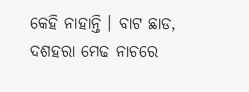କେହି ନାହାନ୍ତି । ବାଟ ଛାଡ, ଦଶହରା ମେଢ ନାଚରେ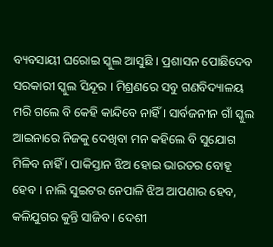ବ୍ୟବସାୟୀ ଘରୋଇ ସ୍କୁଲ ଆସୁଛି । ପ୍ରଶାସନ ପୋଛିଦେବ ସରକାରୀ ସ୍କୁଲ ସିନ୍ଦୂର । ମିଶ୍ରଣରେ ସବୁ ଗଣବିଦ୍ୟାଳୟ ମରି ଗଲେ ବି କେହି କାନ୍ଦିବେ ନାହିଁ । ସାର୍ବଜନୀନ ଗାଁ ସ୍କୁଲ ଆଇନାରେ ନିଜକୁ ଦେଖିବା ମନ କହିଲେ ବି ସୁଯୋଗ ମିଳିବ ନାହିଁ । ପାକିସ୍ତାନ ଝିଅ ହୋଇ ଭାରତର ବୋହୂ ହେବ । ନାଲି ସୁଇଟର ନେପାଳି ଝିଅ ଆପଣାର ହେବ, କଳିଯୁଗର କୁନ୍ତି ସାଜିବ । ଦେଶୀ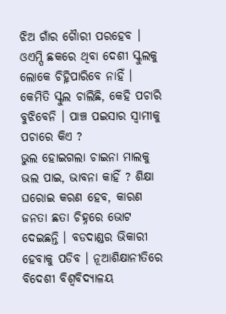ଝିଅ ଗାଁର ଗୈାରୀ ପରହେବ । ଓଏମ୍ପି ଛକରେ ଥିବା ଦେଶୀ ସ୍କୁଲକୁ ଲୋକେ ଚିହ୍ନିପାରିବେ ନାହିଁ । କେମିତି ସ୍କୁଲ ଚାଲିଛି, କେହି ପଚାରି ବୁଝିବେନି । ପାଞ୍ଚ ପଇସାର ସ୍ୱାମୀକୁ ପଚାରେ କିଏ ?
ଭୁଲ ହୋଇଗଲା ଚାଇନା ମାଲକୁ ଭଲ ପାଇ, ଭାବନା କାହିଁ ? ଶିକ୍ଷା ଘରୋଇ କରଣ ହେବ, କାରଣ ଜନତା ଛତା ଚିହ୍ନରେ ଭୋଟ ଦେଇଛନ୍ତି । ବଡଦାଣ୍ଡର ଭିକାରୀ ହେବାକୁ ପଡିବ । ନୂଆଶିକ୍ଷାନୀତିରେ ବିଦେଶୀ ବିଶ୍ୱବିଦ୍ୟାଳୟ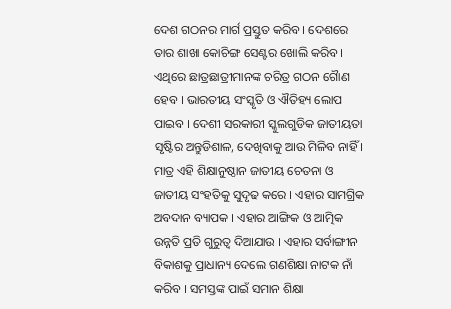ଦେଶ ଗଠନର ମାର୍ଗ ପ୍ରସ୍ତୁତ କରିବ । ଦେଶରେ ତାର ଶାଖା କୋଚିଙ୍ଗ ସେଣ୍ଟର ଖୋଲି କରିବ । ଏଥିରେ ଛାତ୍ରଛାତ୍ରୀମାନଙ୍କ ଚରିତ୍ର ଗଠନ ଗୈାଣ ହେବ । ଭାରତୀୟ ସଂସ୍କୃତି ଓ ଐତିହ୍ୟ ଲୋପ ପାଇବ । ଦେଶୀ ସରକାରୀ ସ୍କୁଲଗୁଡିକ ଜାତୀୟତା ସୃଷ୍ଟିର ଅନ୍ତୁଡିଶାଳ, ଦେଖିବାକୁ ଆଉ ମିଳିବ ନାହିଁ । ମାତ୍ର ଏହି ଶିକ୍ଷାନୁଷ୍ଠାନ ଜାତୀୟ ଚେତନା ଓ ଜାତୀୟ ସଂହତିକୁ ସୁଦୃଢ କରେ । ଏହାର ସାମଗ୍ରିକ ଅବଦାନ ବ୍ୟାପକ । ଏହାର ଆଙ୍ଗିକ ଓ ଆତ୍ମିକ ଉନ୍ନତି ପ୍ରତି ଗୁରୁତ୍ୱ ଦିଆଯାଉ । ଏହାର ସର୍ବାଙ୍ଗୀନ ବିକାଶକୁ ପ୍ରାଧାନ୍ୟ ଦେଲେ ଗଣଶିକ୍ଷା ନାଟକ ନାଁ କରିବ । ସମସ୍ତଙ୍କ ପାଇଁ ସମାନ ଶିକ୍ଷା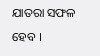ଯାତରା ସଫଳ ହେବ ।